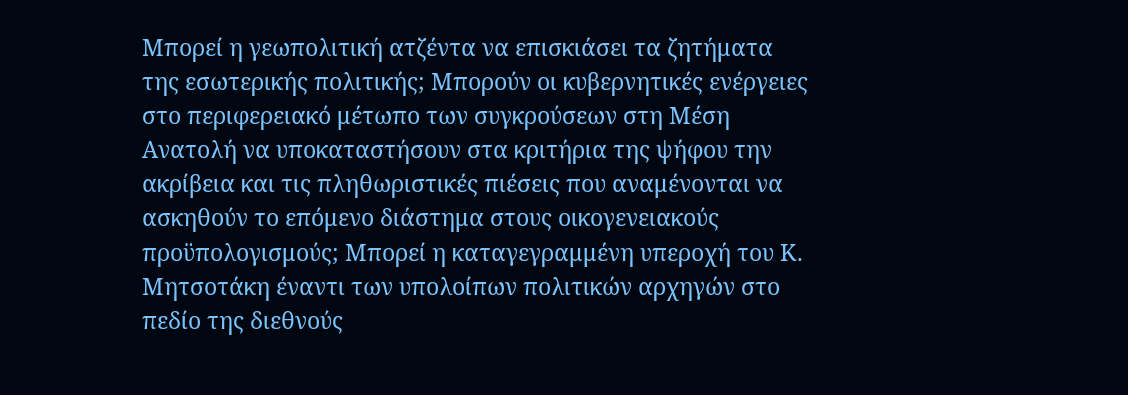Μπορεί η γεωπολιτική ατζέντα να επισκιάσει τα ζητήματα της εσωτερικής πολιτικής; Μπορούν οι κυβερνητικές ενέργειες στο περιφερειακό μέτωπο των συγκρούσεων στη Μέση Ανατολή να υποκαταστήσουν στα κριτήρια της ψήφου την ακρίβεια και τις πληθωριστικές πιέσεις που αναμένονται να ασκηθούν το επόμενο διάστημα στους οικογενειακούς προϋπολογισμούς; Μπορεί η καταγεγραμμένη υπεροχή του Κ. Μητσοτάκη έναντι των υπολοίπων πολιτικών αρχηγών στο πεδίο της διεθνούς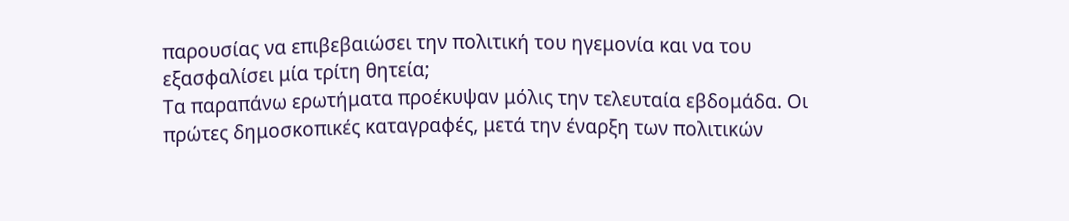παρουσίας να επιβεβαιώσει την πολιτική του ηγεμονία και να του εξασφαλίσει μία τρίτη θητεία;
Τα παραπάνω ερωτήματα προέκυψαν μόλις την τελευταία εβδομάδα. Οι πρώτες δημοσκοπικές καταγραφές, μετά την έναρξη των πολιτικών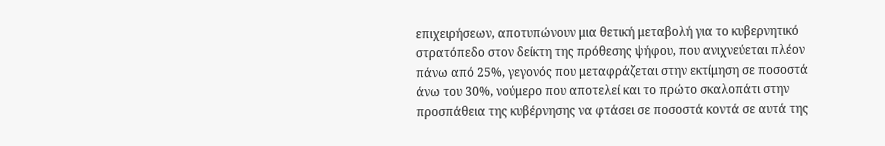επιχειρήσεων, αποτυπώνουν μια θετική μεταβολή για το κυβερνητικό στρατόπεδο στον δείκτη της πρόθεσης ψήφου, που ανιχνεύεται πλέον πάνω από 25%, γεγονός που μεταφράζεται στην εκτίμηση σε ποσοστά άνω του 30%, νούμερο που αποτελεί και το πρώτο σκαλοπάτι στην προσπάθεια της κυβέρνησης να φτάσει σε ποσοστά κοντά σε αυτά της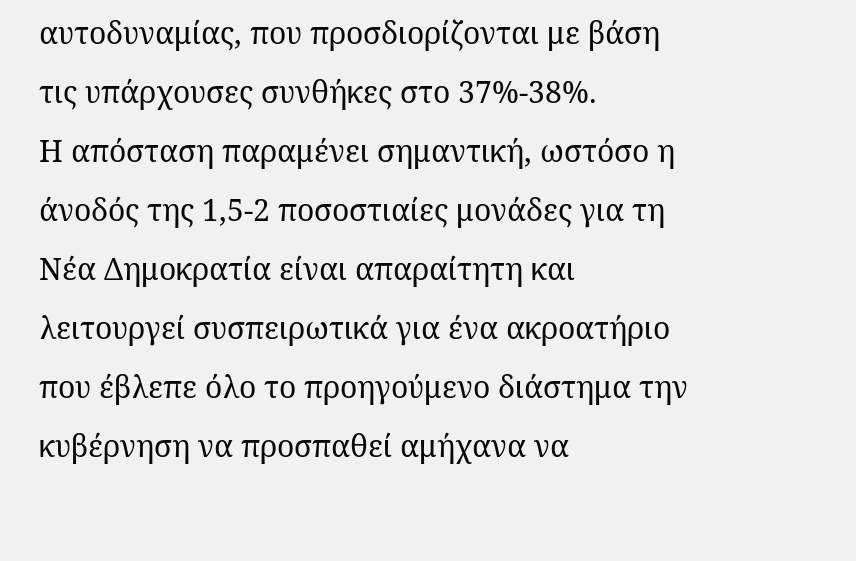αυτοδυναμίας, που προσδιορίζονται με βάση τις υπάρχουσες συνθήκες στο 37%-38%.
Η απόσταση παραμένει σημαντική, ωστόσο η άνοδός της 1,5-2 ποσοστιαίες μονάδες για τη Νέα Δημοκρατία είναι απαραίτητη και λειτουργεί συσπειρωτικά για ένα ακροατήριο που έβλεπε όλο το προηγούμενο διάστημα την κυβέρνηση να προσπαθεί αμήχανα να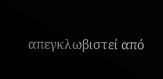απεγκλωβιστεί από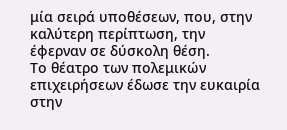μία σειρά υποθέσεων, που, στην καλύτερη περίπτωση, την έφερναν σε δύσκολη θέση.
Το θέατρο των πολεμικών επιχειρήσεων έδωσε την ευκαιρία στην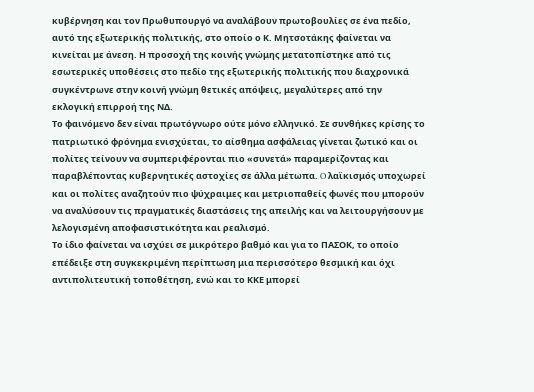κυβέρνηση και τον Πρωθυπουργό να αναλάβουν πρωτοβουλίες σε ένα πεδίο, αυτό της εξωτερικής πολιτικής, στο οποίο ο Κ. Μητσοτάκης φαίνεται να κινείται με άνεση. Η προσοχή της κοινής γνώμης μετατοπίστηκε από τις εσωτερικές υποθέσεις στο πεδίο της εξωτερικής πολιτικής που διαχρονικά συγκέντρωνε στην κοινή γνώμη θετικές απόψεις, μεγαλύτερες από την εκλογική επιρροή της ΝΔ.
Το φαινόμενο δεν είναι πρωτόγνωρο ούτε μόνο ελληνικό. Σε συνθήκες κρίσης το πατριωτικό φρόνημα ενισχύεται, το αίσθημα ασφάλειας γίνεται ζωτικό και οι πολίτες τείνουν να συμπεριφέρονται πιο «συνετά» παραμερίζοντας και παραβλέποντας κυβερνητικές αστοχίες σε άλλα μέτωπα. O λαϊκισμός υποχωρεί και οι πολίτες αναζητούν πιο ψύχραιμες και μετριοπαθείς φωνές που μπορούν να αναλύσουν τις πραγματικές διαστάσεις της απειλής και να λειτουργήσουν με λελογισμένη αποφασιστικότητα και ρεαλισμό.
Το ίδιο φαίνεται να ισχύει σε μικρότερο βαθμό και για το ΠΑΣΟΚ, το οποίο επέδειξε στη συγκεκριμένη περίπτωση μια περισσότερο θεσμική και όχι αντιπολιτευτική τοποθέτηση, ενώ και το ΚΚΕ μπορεί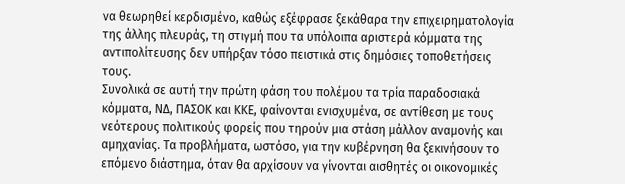να θεωρηθεί κερδισμένο, καθώς εξέφρασε ξεκάθαρα την επιχειρηματολογία της άλλης πλευράς, τη στιγμή που τα υπόλοιπα αριστερά κόμματα της αντιπολίτευσης δεν υπήρξαν τόσο πειστικά στις δημόσιες τοποθετήσεις τους.
Συνολικά σε αυτή την πρώτη φάση του πολέμου τα τρία παραδοσιακά κόμματα, ΝΔ, ΠΑΣΟΚ και ΚΚΕ, φαίνονται ενισχυμένα, σε αντίθεση με τους νεότερους πολιτικούς φορείς που τηρούν μια στάση μάλλον αναμονής και αμηχανίας. Τα προβλήματα, ωστόσο, για την κυβέρνηση θα ξεκινήσουν το επόμενο διάστημα, όταν θα αρχίσουν να γίνονται αισθητές οι οικονομικές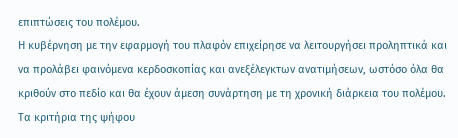επιπτώσεις του πολέμου.
Η κυβέρνηση με την εφαρμογή του πλαφόν επιχείρησε να λειτουργήσει προληπτικά και να προλάβει φαινόμενα κερδοσκοπίας και ανεξέλεγκτων ανατιμήσεων, ωστόσο όλα θα κριθούν στο πεδίο και θα έχουν άμεση συνάρτηση με τη χρονική διάρκεια του πολέμου.
Τα κριτήρια της ψήφου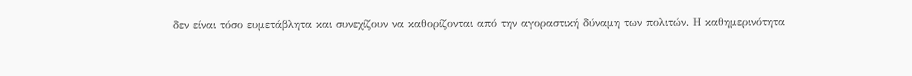δεν είναι τόσο ευμετάβλητα και συνεχίζουν να καθορίζονται από την αγοραστική δύναμη των πολιτών. Η καθημερινότητα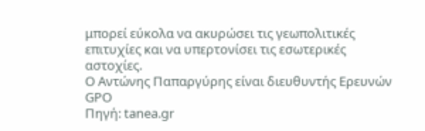μπορεί εύκολα να ακυρώσει τις γεωπολιτικές επιτυχίες και να υπερτονίσει τις εσωτερικές αστοχίες.
Ο Αντώνης Παπαργύρης είναι διευθυντής Ερευνών GPO
Πηγή: tanea.gr